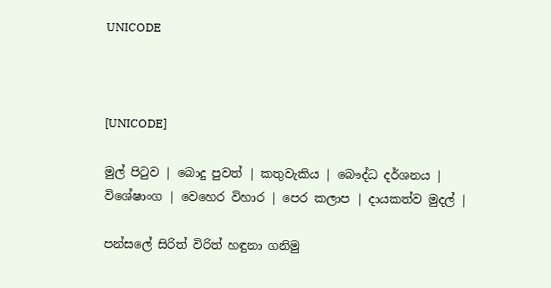UNICODE



[UNICODE]

මුල් පිටුව | බොදු පුවත් | කතුවැකිය | බෞද්ධ දර්ශනය | විශේෂාංග | වෙහෙර විහාර | පෙර කලාප | දායකත්ව මුදල් |

පන්සලේ සිරිත් විරිත් හඳුනා ගනිමු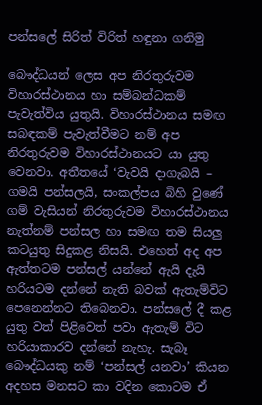පන්සලේ සිරිත් විරිත් හඳුනා ගනිමු

බෞද්ධයන් ලෙස අප නිරතුරුවම විහාරස්ථානය හා සම්බන්ධකම් පැවැත්විය යුතුයි. විහාරස්ථානය සමඟ සබඳකම් පැවැත්වීමට නම් අප නිරතුරුවම විහාරස්ථානයට යා යුතු වෙනවා. අතීතයේ ‘වැවයි දාගැබයි – ගමයි පන්සලයි, සංකල්පය බිහි වුණේ ගම් වැසියන් නිරතුරුවම විහාරස්ථානය නැත්නම් පන්සල හා සමඟ තම සියලු කටයුතු සිදුකළ නිසයි. එහෙත් අද අප ඇත්තටම පන්සල් යන්නේ ඇයි දැයි හරියටම දන්නේ නැති බවක් ඇතැම්විට පෙනෙන්නට තිබෙනවා. පන්සලේ දී කළ යුතු වත් පිළිවෙත් පවා ඇතැම් විට හරියාකාරව දන්නේ නැහැ. සැබෑ බෞද්ධයකු නම් ‘පන්සල් යනවා’ කියන අදහස මනසට කා වදින කොටම ඒ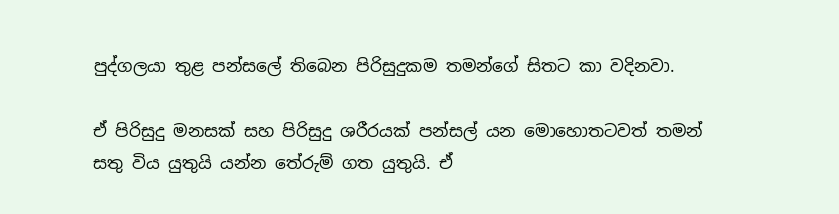පුද්ගලයා තුළ පන්සලේ තිබෙන පිරිසුදුකම තමන්ගේ සිතට කා වදිනවා.

ඒ පිරිසුදු මනසක් සහ පිරිසුදු ශරීරයක් පන්සල් යන මොහොතටවත් තමන් සතු විය යුතුයි යන්න තේරුම් ගත යුතුයි. ඒ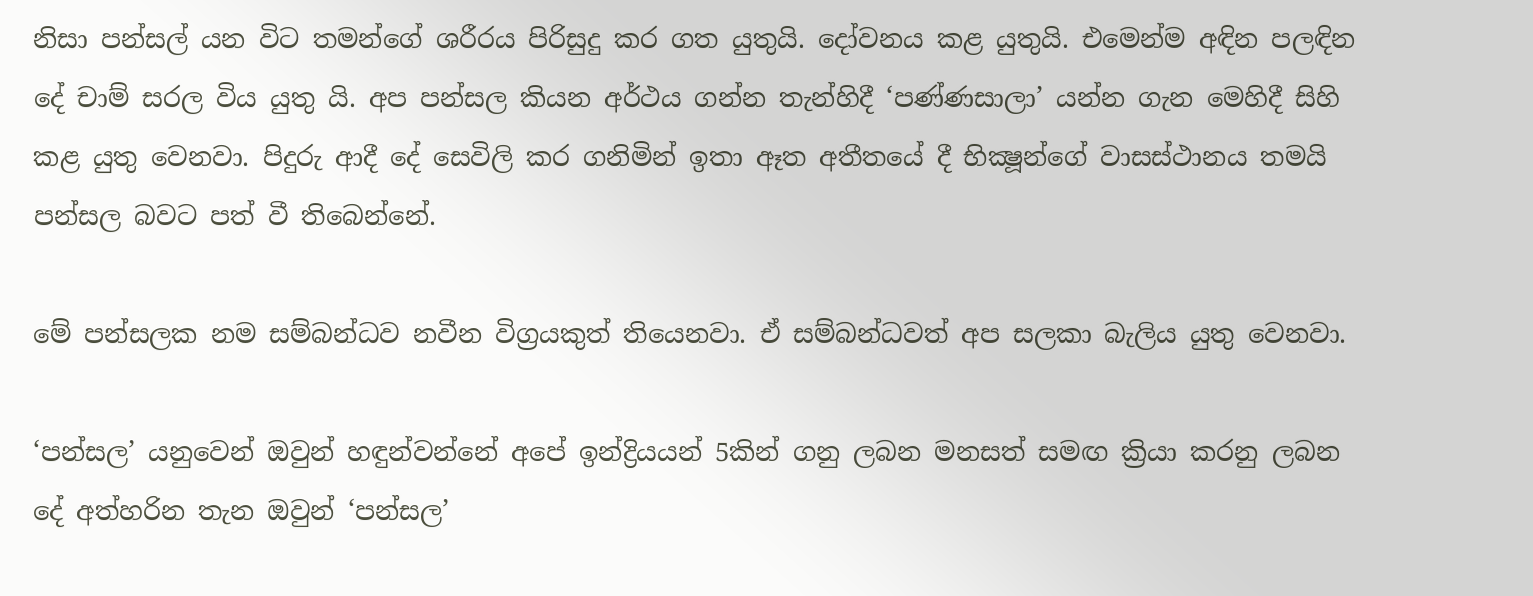නිසා පන්සල් යන විට තමන්ගේ ශරීරය පිරිසුදු කර ගත යුතුයි. දෝවනය කළ යුතුයි. එමෙන්ම අඳින පලඳින දේ චාම් සරල විය යුතු යි. අප පන්සල කියන අර්ථය ගන්න තැන්හිදී ‘පණ්ණසාලා’ යන්න ගැන මෙහිදී සිහි කළ යුතු වෙනවා. පිදුරු ආදී දේ සෙවිලි කර ගනිමින් ඉතා ඈත අතීතයේ දී භික්‍ෂූන්ගේ වාසස්ථානය තමයි පන්සල බවට පත් වී තිබෙන්නේ.

මේ පන්සලක නම සම්බන්ධව නවීන විග්‍රයකුත් තියෙනවා. ඒ සම්බන්ධවත් අප සලකා බැලිය යුතු වෙනවා.

‘පන්සල’ යනුවෙන් ඔවුන් හඳුන්වන්නේ අපේ ඉන්ද්‍රියයන් 5කින් ගනු ලබන මනසත් සමඟ ක්‍රියා කරනු ලබන දේ අත්හරින තැන ඔවුන් ‘පන්සල’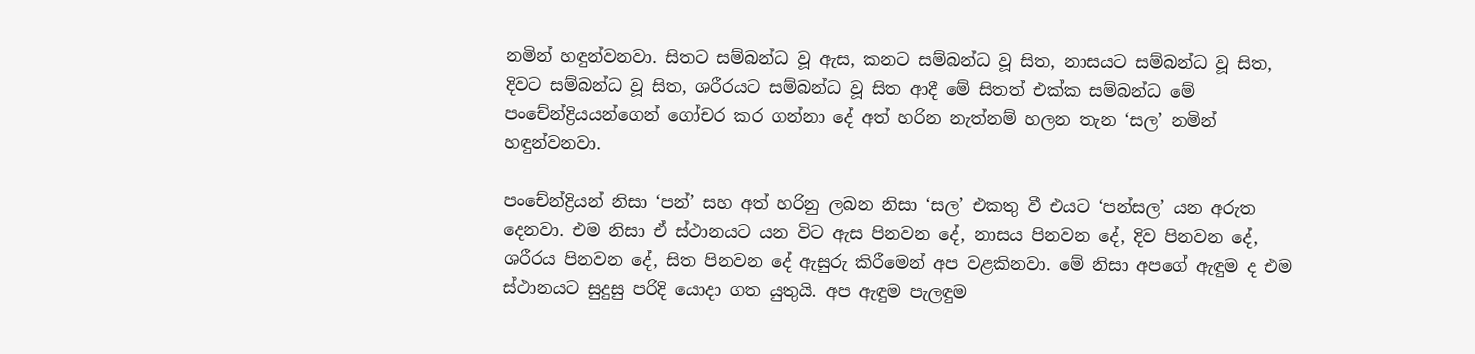නමින් හඳුන්වනවා. සිතට සම්බන්ධ වූ ඇස, කනට සම්බන්ධ වූ සිත, නාසයට සම්බන්ධ වූ සිත, දිවට සම්බන්ධ වූ සිත, ශරීරයට සම්බන්ධ වූ සිත ආදී මේ සිතත් එක්ක සම්බන්ධ මේ පංචේන්ද්‍රියයන්ගෙන් ගෝචර කර ගන්නා දේ අත් හරින නැත්නම් හලන තැන ‘සල’ නමින් හඳුන්වනවා.

පංචේන්ද්‍රියන් නිසා ‘පන්’ සහ අත් හරිනු ලබන නිසා ‘සල’ එකතු වී එයට ‘පන්සල’ යන අරුත දෙනවා. එම නිසා ඒ ස්ථානයට යන විට ඇස පිනවන දේ, නාසය පිනවන දේ, දිව පිනවන දේ, ශරීරය පිනවන දේ, සිත පිනවන දේ ඇසුරු කිරීමෙන් අප වළකිනවා. මේ නිසා අපගේ ඇඳුම ද එම ස්ථානයට සුදුසු පරිදි යොදා ගත යුතුයි. අප ඇඳුම පැලඳුම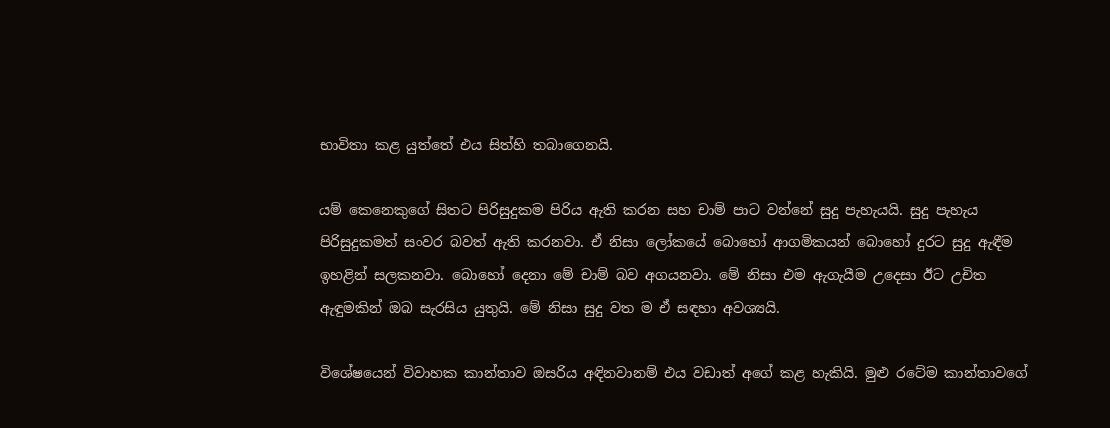භාවිතා කළ යුත්තේ එය සිත්හි තබාගෙනයි.

යම් කෙනෙකුගේ සිතට පිරිසුදුකම පිරිය ඇති කරන සහ චාම් පාට වන්නේ සුදු පැහැයයි. සුදු පැහැය පිරිසුදුකමත් සංවර බවත් ඇති කරනවා. ඒ නිසා ලෝකයේ බොහෝ ආගමිකයන් බොහෝ දුරට සුදු ඇඳීම ඉහළින් සලකනවා. බොහෝ දෙනා මේ චාම් බව අගයනවා. මේ නිසා එම ඇගැයීම උදෙසා ඊට උචිත ඇඳුමකින් ඔබ සැරසිය යුතුයි. මේ නිසා සුදු වත ම ඒ සඳහා අවශ්‍යයි.

විශේෂයෙන් විවාහක කාන්තාව ඔසරිය අඳිනවානම් එය වඩාත් අගේ කළ හැකියි. මුළු රටේම කාන්තාවගේ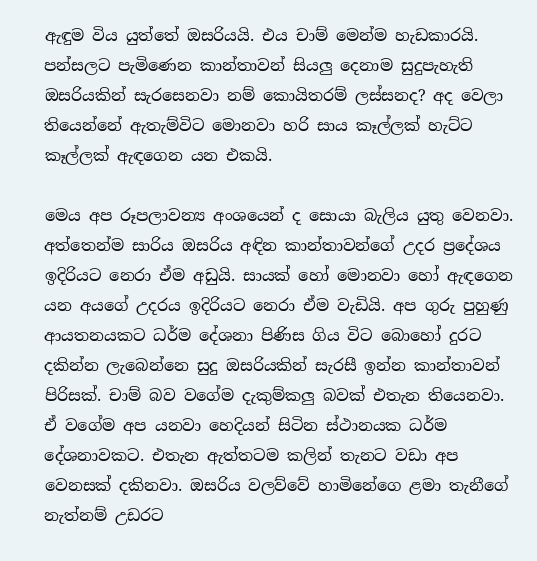ඇඳුම විය යුත්තේ ඔසරියයි. එය චාම් මෙන්ම හැඩකාරයි. පන්සලට පැමිණෙන කාන්තාවන් සියලු දෙනාම සුදුපැහැති ඔසරියකින් සැරසෙනවා නම් කොයිතරම් ලස්සනද? අද වෙලා තියෙන්නේ ඇතැම්විට මොනවා හරි සාය කෑල්ලක් හැට්ට කෑල්ලක් ඇඳගෙන යන එකයි.

මෙය අප රූපලාවන්‍ය අංශයෙන් ද සොයා බැලිය යුතු වෙනවා. අත්තෙන්ම සාරිය ඔසරිය අඳින කාන්තාවන්ගේ උදර ප්‍රදේශය ඉදිරියට නෙරා ඒම අඩුයි. සායක් හෝ මොනවා හෝ ඇඳගෙන යන අයගේ උදරය ඉදිරියට නෙරා ඒම වැඩියි. අප ගුරු පුහුණු ආයතනයකට ධර්ම දේශනා පිණිස ගිය විට බොහෝ දුරට දකින්න ලැබෙන්නෙ සුදු ඔසරියකින් සැරසී ඉන්න කාන්තාවන් පිරිසක්. චාම් බව වගේම දැකුම්කලු බවක් එතැන තියෙනවා. ඒ වගේම අප යනවා හෙදියන් සිටින ස්ථානයක ධර්ම දේශනාවකට. එතැන ඇත්තටම කලින් තැනට වඩා අප වෙනසක් දකිනවා. ඔසරිය වලව්වේ හාමිනේගෙ ළමා තැනීගේ නැත්නම් උඩරට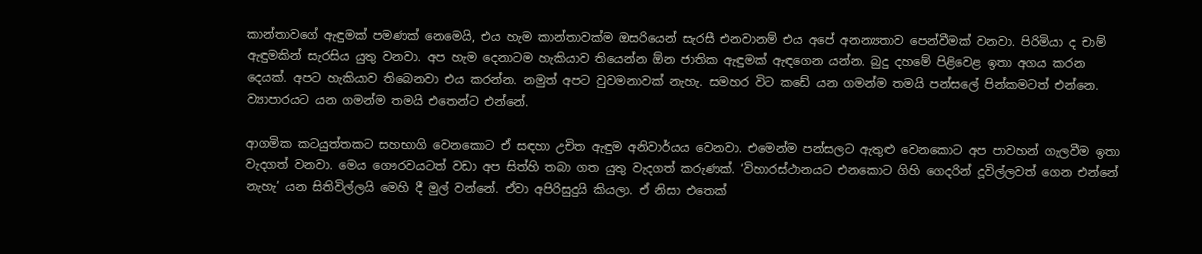කාන්තාවගේ ඇඳුමක් පමණක් නෙමෙයි, එය හැම කාන්තාවක්ම ඔසරියෙන් සැරසී එනවානම් එය අපේ අනන්‍යතාව පෙන්වීමක් වනවා. පිරිමියා ද චාම් ඇඳුමකින් සැරසිය යුතු වනවා. අප හැම දෙනාටම හැකියාව තියෙන්න ඕන ජාතික ඇඳුමක් ඇඳගෙන යන්න. බුදු දහමේ පිළිවෙළ ඉතා අගය කරන දෙයක්. අපට හැකියාව තිබෙනවා එය කරන්න. නමුත් අපට වුවමනාවක් නැහැ. සමහර විට කඩේ යන ගමන්ම තමයි පන්සලේ පින්කමටත් එන්නෙ. ව්‍යාපාරයට යන ගමන්ම තමයි එතෙන්ට එන්නේ.

ආගමික කටයුත්තකට සහභාගි වෙනකොට ඒ සඳහා උචිත ඇඳුම අනිවාර්යය වෙනවා. එමෙන්ම පන්සලට ඇතුළු වෙනකොට අප පාවහන් ගැලවීම ඉතා වැදගත් වනවා. මෙය ගෞරවයටත් වඩා අප සිත්හි තබා ගත යුතු වැදගත් කරුණක්. ‘විහාරස්ථානයට එනකොට ගිහි ගෙදරින් දූවිල්ලවත් ගෙන එන්නේ නැහැ’ යන සිතිවිල්ලයි මෙහි දී මුල් වන්නේ. ඒවා අපිරිසුදුයි කියලා. ඒ නිසා එතෙක්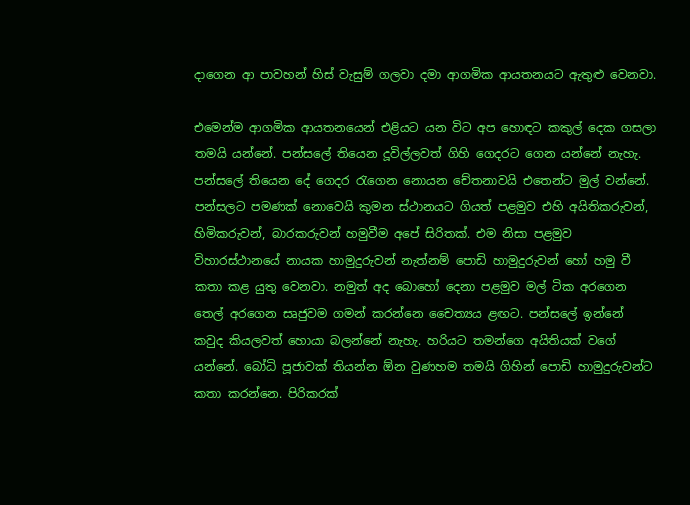දාගෙන ආ පාවහන් හිස් වැසුම් ගලවා දමා ආගමික ආයතනයට ඇතුළු වෙනවා.

එමෙන්ම ආගමික ආයතනයෙන් එළියට යන විට අප හොඳට කකුල් දෙක ගසලා තමයි යන්නේ. පන්සලේ තියෙන දූවිල්ලවත් ගිහි ගෙදරට ගෙන යන්නේ නැහැ. පන්සලේ තියෙන දේ ගෙදර රැගෙන නොයන චේතනාවයි එතෙන්ට මුල් වන්නේ. පන්සලට පමණක් නොවෙයි කුමන ස්ථානයට ගියත් පළමුව එහි අයිතිකරුවන්, හිමිකරුවන්, බාරකරුවන් හමුවීම අපේ සිරිතක්. එම නිසා පළමුව විහාරස්ථානයේ නායක හාමුදුරුවන් නැත්නම් පොඩි හාමුදුරුවන් හෝ හමු වී කතා කළ යුතු වෙනවා. නමුත් අද බොහෝ දෙනා පළමුව මල් ටික අරගෙන තෙල් අරගෙන සෘජුවම ගමන් කරන්නෙ චෛත්‍යය ළඟට. පන්සලේ ඉන්නේ කවුද කියලවත් හොයා බලන්නේ නැහැ. හරියට තමන්ගෙ අයිතියක් වගේ යන්නේ. බෝධි පූජාවක් තියන්න ඕන වුණහම තමයි ගිහින් පොඩි හාමුදුරුවන්ට කතා කරන්නෙ. පිරිකරක්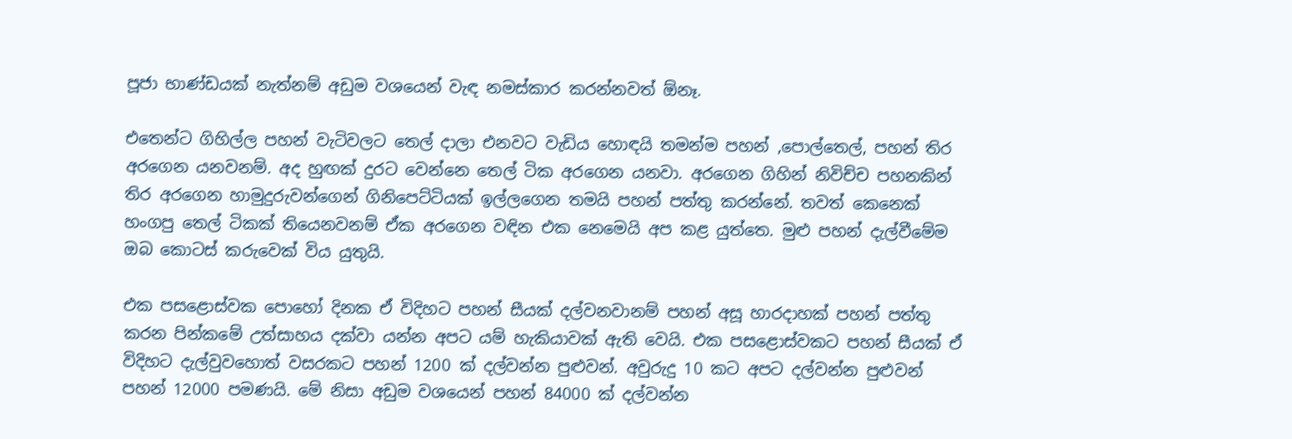පූජා භාණ්ඩයක් නැත්නම් අඩුම වශයෙන් වැඳ නමස්කාර කරන්නවත් ඕනෑ.

එතෙන්ට ගිහිල්ල පහන් වැටිවලට තෙල් දාලා එනවට වැඩිය හොඳයි තමන්ම පහන් ,පොල්තෙල්, පහන් තිර අරගෙන යනවනම්. අද හුඟක් දුරට වෙන්නෙ තෙල් ටික අරගෙන යනවා. අරගෙන ගිහින් නිවිච්ච පහනකින් තිර අරගෙන හාමුදුරුවන්ගෙන් ගිනිපෙට්ටියක් ඉල්ලගෙන තමයි පහන් පත්තු කරන්නේ. තවත් කෙනෙක් හංගපු තෙල් ටිකක් තියෙනවනම් ඒක අරගෙන වඳින එක නෙමෙයි අප කළ යුත්තෙ. මුළු පහන් දැල්වීමේම ඔබ කොටස් කරුවෙක් විය යුතුයි.

එක පසළොස්වක පොහෝ දිනක ඒ විදිහට පහන් සීයක් දල්වනවානම් පහන් අසූ හාරදාහක් පහන් පත්තු කරන පින්කමේ උත්සාහය දක්වා යන්න අපට යම් හැකියාවක් ඇති වෙයි. එක පසළොස්වකට පහන් සීයක් ඒ විදිහට දැල්වුවහොත් වසරකට පහන් 1200 ක් දල්වන්න පුළුවන්. අවුරුදු 10 කට අපට දල්වන්න පුළුවන් පහන් 12000 පමණයි. මේ නිසා අඩුම වශයෙන් පහන් 84000 ක් දල්වන්න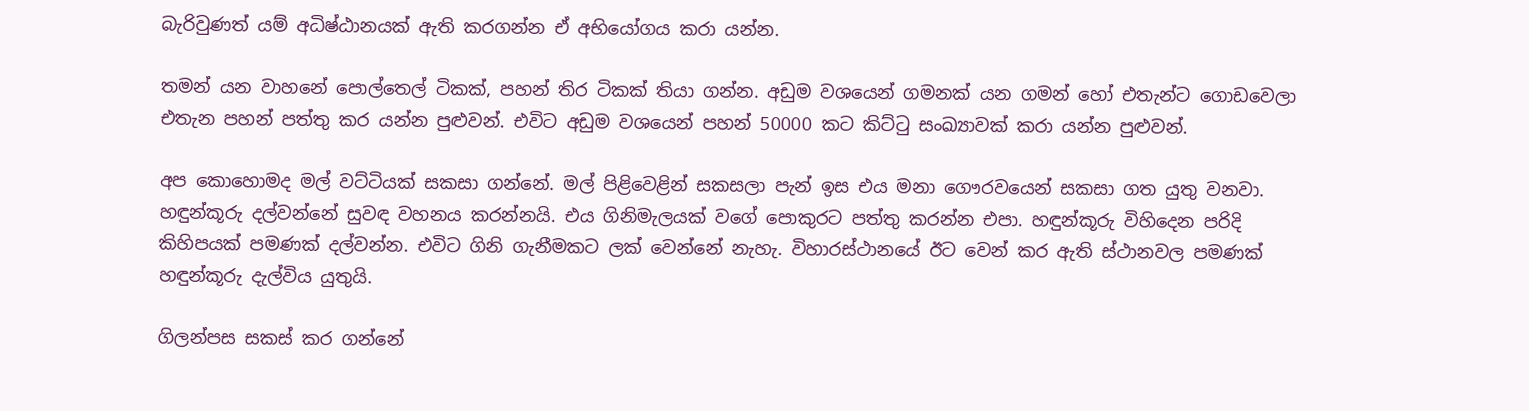බැරිවුණත් යම් අධිෂ්ඨානයක් ඇති කරගන්න ඒ අභියෝගය කරා යන්න.

තමන් යන වාහනේ පොල්තෙල් ටිකක්, පහන් තිර ටිකක් තියා ගන්න. අඩුම වශයෙන් ගමනක් යන ගමන් හෝ එතැන්ට ගොඩවෙලා එතැන පහන් පත්තු කර යන්න පුළුවන්. එවිට අඩුම වශයෙන් පහන් 50000 කට කිට්ටු සංඛ්‍යාවක් කරා යන්න පුළුවන්.

අප කොහොමද මල් වට්ටියක් සකසා ගන්නේ. මල් පිළිවෙළින් සකසලා පැන් ඉස එය මනා ගෞරවයෙන් සකසා ගත යුතු වනවා. හඳුන්කූරු දල්වන්නේ සුවඳ වහනය කරන්නයි. එය ගිනිමැලයක් වගේ පොකුරට පත්තු කරන්න එපා. හඳුන්කූරු විහිදෙන පරිදි කිහිපයක් පමණක් දල්වන්න. එවිට ගිනි ගැනීමකට ලක් වෙන්නේ නැහැ. විහාරස්ථානයේ ඊට වෙන් කර ඇති ස්ථානවල පමණක් හඳුන්කූරු දැල්විය යුතුයි.

ගිලන්පස සකස් කර ගන්නේ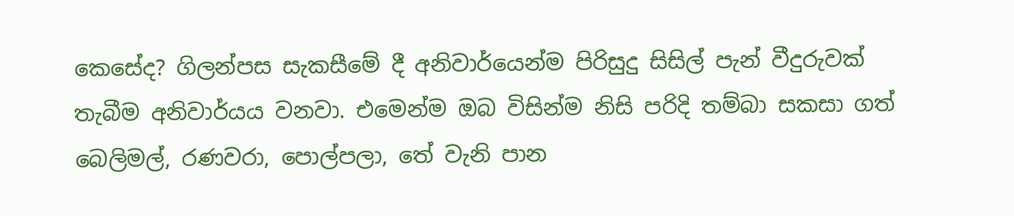කෙසේද? ගිලන්පස සැකසීමේ දී අනිවාර්යෙන්ම පිරිසුදු සිසිල් පැන් වීදුරුවක් තැබීම අනිවාර්යය වනවා. එමෙන්ම ඔබ විසින්ම නිසි පරිදි තම්බා සකසා ගත් බෙලිමල්, රණවරා, පොල්පලා, තේ වැනි පාන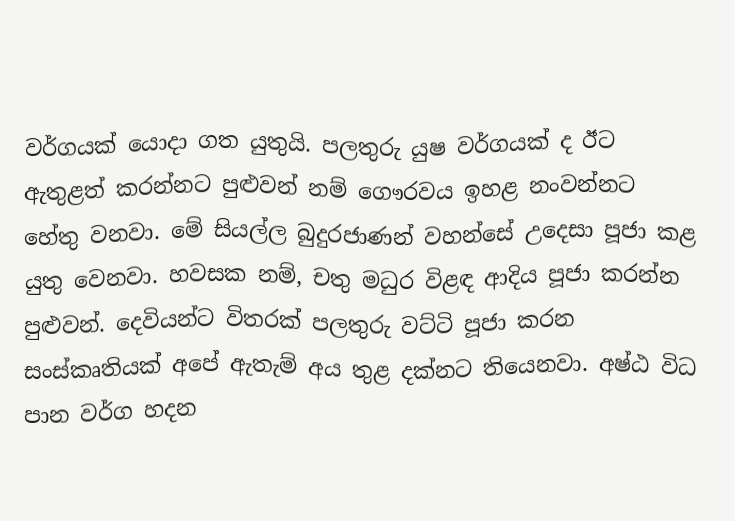වර්ගයක් යොදා ගත යුතුයි. පලතුරු යුෂ වර්ගයක් ද ඊට ඇතුළත් කරන්නට පුළුවන් නම් ගෞරවය ඉහළ නංවන්නට හේතු වනවා. මේ සියල්ල බුදුරජාණන් වහන්සේ උදෙසා පූජා කළ යුතු වෙනවා. හවසක නම්, චතු මධුර විළඳ ආදිය පූජා කරන්න පුළුවන්. දෙවියන්ට විතරක් පලතුරු වට්ටි පූජා කරන සංස්කෘතියක් අපේ ඇතැම් අය තුළ දක්නට තියෙනවා. අෂ්ඨ විධ පාන වර්ග හදන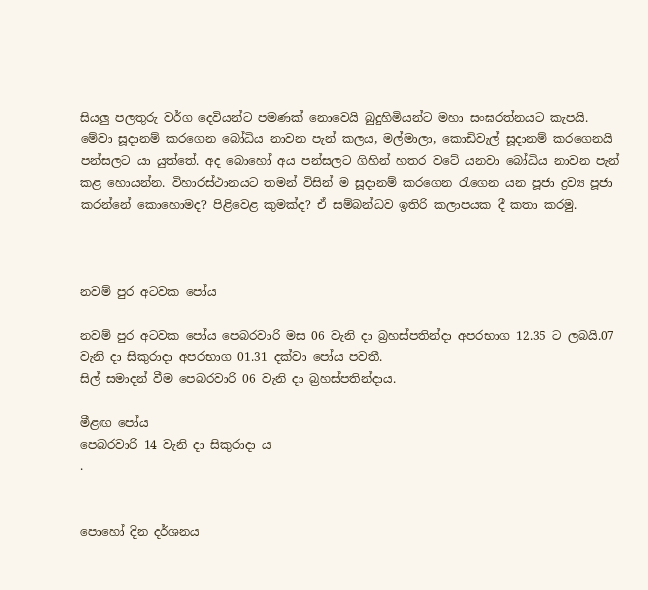සියලු පලතුරු වර්ග දෙවියන්ට පමණක් නොවෙයි බුදුහිමියන්ට මහා සංඝරත්නයට කැපයි. මේවා සූදානම් කරගෙන බෝධිය නාවන පැන් කලය, මල්මාලා, කොඩිවැල් සූදානම් කරගෙනයි පන්සලට යා යුත්තේ. අද බොහෝ අය පන්සලට ගිහින් හතර වටේ යනවා බෝධිය නාවන පැන් කළ හොයන්න. විහාරස්ථානයට තමන් විසින් ම සූදානම් කරගෙන රැගෙන යන පූජා ද්‍රව්‍ය පූජා කරන්නේ කොහොමද? පිළිවෙළ කුමක්ද? ඒ සම්බන්ධව ඉතිරි කලාපයක දී කතා කරමු.



නවම් පුර අටවක පෝය

නවම් පුර අටවක පෝය පෙබරවාරි මස 06 වැනි දා බ්‍රහස්පතින්දා අපරභාග 12.35 ට ලබයි.07 වැනි දා සිකුරාදා අපරභාග 01.31 දක්වා පෝය පවතී.
සිල් සමාදන් වීම පෙබරවාරි 06 වැනි දා බ්‍රහස්පතින්දාය.

මීළඟ පෝය
පෙබරවාරි 14 වැනි දා සිකුරාදා ය
.


පොහෝ දින දර්ශනය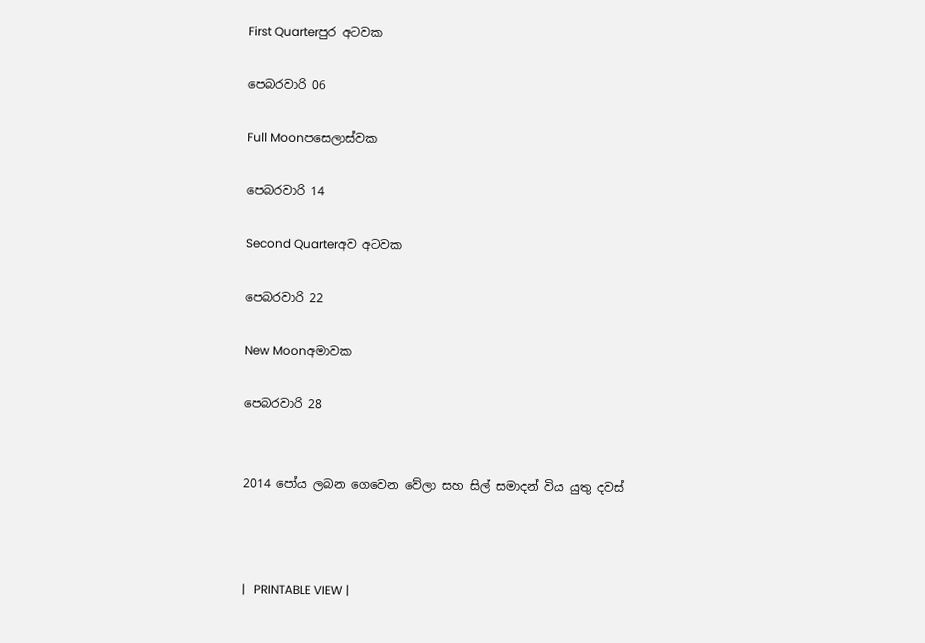First Quarterපුර අටවක

පෙබරවාරි 06

Full Moonපසෙලාස්වක

පෙබරවාරි 14

Second Quarterඅව අටවක

පෙබරවාරි 22

New Moonඅමාවක

පෙබරවාරි 28


2014 පෝය ලබන ගෙවෙන වේලා සහ සිල් සමාදන් විය යුතු දවස්



|   PRINTABLE VIEW |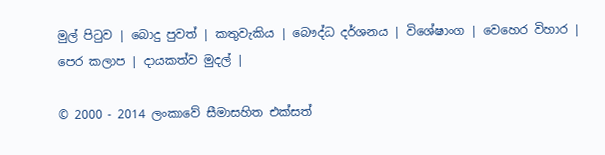මුල් පිටුව | බොදු පුවත් | කතුවැකිය | බෞද්ධ දර්ශනය | විශේෂාංග | වෙහෙර විහාර | පෙර කලාප | දායකත්ව මුදල් |

© 2000 - 2014 ලංකාවේ සීමාසහිත එක්සත්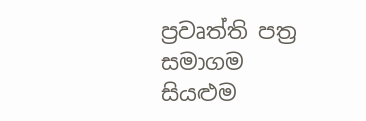ප්‍රවෘත්ති පත්‍ර සමාගම
සියළුම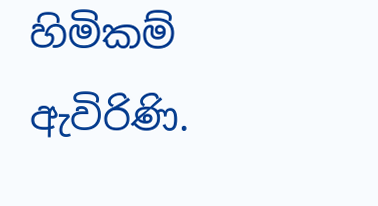හිමිකම් ඇවිරිණි.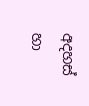අදහස් හා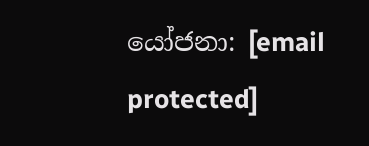යෝජනා: [email protected]